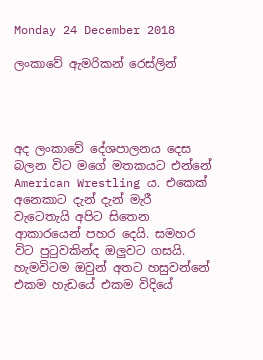Monday 24 December 2018

ලංකාවේ ඇමරිකන් රෙස්ලින්




අද ලංකාවේ දේශපාලනය දෙස බලන විට මගේ මතකයට එන්නේ American Wrestling ය. එකෙක් අනෙකාට දැන් දැන් මැරී වැටෙතැයි අපිට සිතෙන ආකාරයෙන් පහර දෙයි. සමහර විට පුටුවකින්ද ඔලුවට ගසයි. හැමවිටම ඔවුන් අතට හසුවන්නේ එකම හැඩයේ එකම විදියේ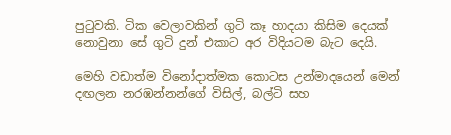පුටුවකි. ටික වෙලාවකින් ගුටි කෑ හාදයා කිසිම දෙයක් නොවුනා සේ ගුටි දුන් එකාට අර විදියටම බැට දෙයි.

මෙහි වඩාත්ම විනෝදාත්මක කොටස උන්මාදයෙන් මෙන් දඟලන නරඹන්නන්ගේ විසිල්, බල්ටි සහ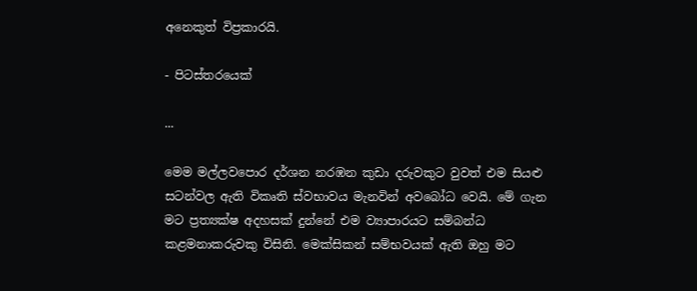අනෙකුත් විප්‍රකාරයි.

- පිටස්තරයෙක්

...

මෙම මල්ලවපොර දර්ශන නරඹන කුඩා දරුවකුට වුවත් එම සියළු සටන්වල ඇති විකෘති ස්වභාවය මැනවින් අවබෝධ වෙයි. මේ ගැන මට ප්‍රත්‍යක්ෂ අදහසක් දුන්නේ එම ව්‍යාපාරයට සම්බන්ධ කළමනාකරුවකු විසිනි. මෙක්සිකන් සම්භවයක් ඇති ඔහු මට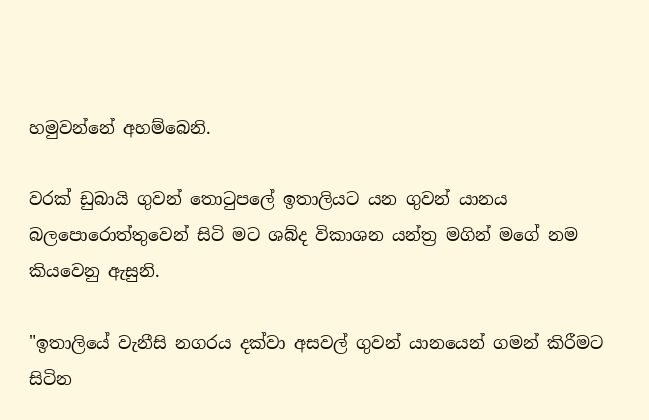හමුවන්නේ අහම්බෙනි.

වරක් ඩුබායි ගුවන් තොටුපලේ ඉතාලියට යන ගුවන් යානය බලපොරොත්තුවෙන් සිටි මට ශබ්ද විකාශන යන්ත්‍ර මගින් මගේ නම කියවෙනු ඇසුනි.

"ඉතාලියේ වැනීසි නගරය දක්වා අසවල් ගුවන් යානයෙන් ගමන් කිරීමට සිටින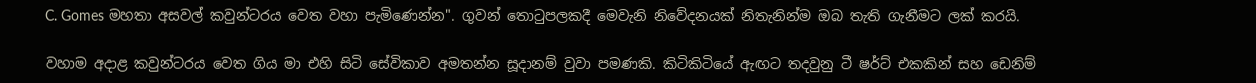C. Gomes මහතා අසවල් කවුන්ටරය වෙත වහා පැමිණෙන්න". ගුවන් තොටුපලකදී මෙවැනි නිවේදනයක් නිතැනින්ම ඔබ තැති ගැනීමට ලක් කරයි.

වහාම අදාළ කවුන්ටරය වෙත ගිය මා එහි සිටි සේවිකාව අමතන්න සූදානම් වුවා පමණකි. කිටිකිටියේ ඇඟට තදවුනු ටී ෂර්ට් එකකින් සහ ඩෙනිම්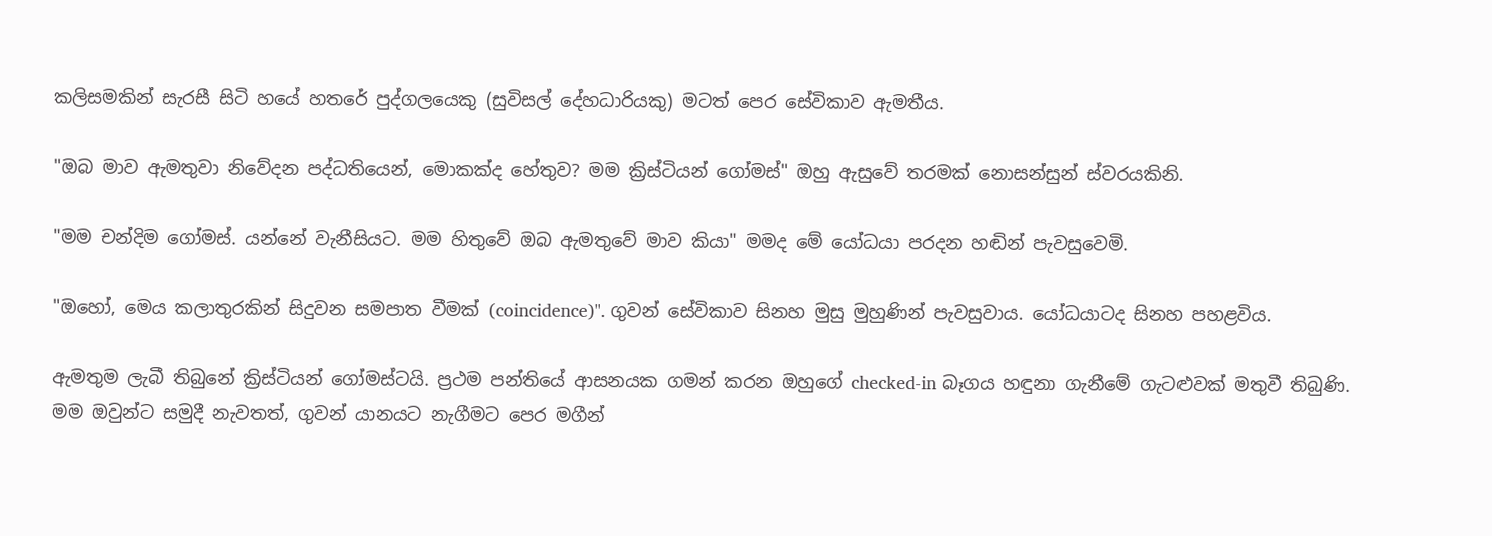කලිසමකින් සැරසී සිටි හයේ හතරේ පුද්ගලයෙකු (සුවිසල් දේහධාරියකු) මටත් පෙර සේවිකාව ඇමතීය.

"ඔබ මාව ඇමතුවා නිවේදන පද්ධතියෙන්, මොකක්ද හේතුව? මම ක්‍රිස්ටියන් ගෝමස්" ඔහු ඇසුවේ තරමක් නොසන්සුන් ස්වරයකිනි.

"මම චන්දිම ගෝමස්. යන්නේ වැනීසියට. මම හිතුවේ ඔබ ඇමතුවේ මාව කියා" මමද මේ යෝධයා පරදන හඬින් පැවසුවෙමි.

"ඔහෝ, මෙය කලාතුරකින් සිදුවන සමපාත වීමක් (coincidence)". ගුවන් සේවිකාව සිනහ මුසු මුහුණින් පැවසුවාය. යෝධයාටද සිනහ පහළවිය.

ඇමතුම ලැබී තිබුනේ ක්‍රිස්ටියන් ගෝමස්ටයි. ප්‍රථම පන්තියේ ආසනයක ගමන් කරන ඔහුගේ checked-in බෑගය හඳුනා ගැනීමේ ගැටළුවක් මතුවී තිබුණි. මම ඔවුන්ට සමුදී නැවතත්, ගුවන් යානයට නැගීමට පෙර මගීන්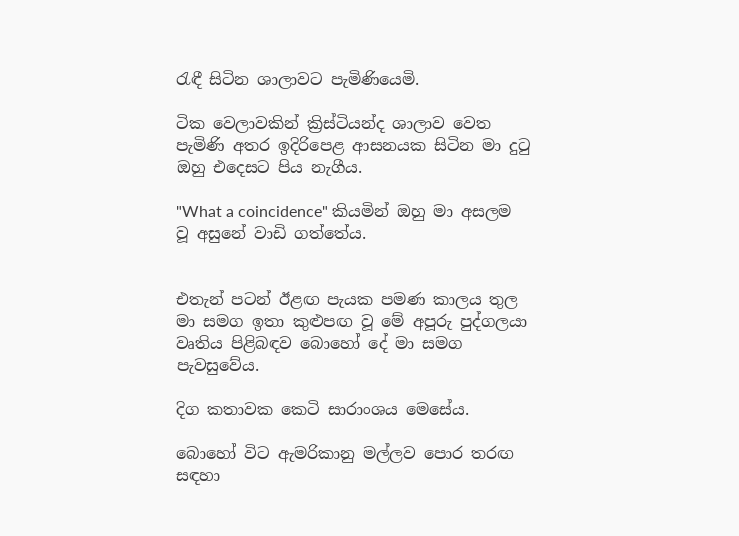රැඳී සිටින ශාලාවට පැමිණියෙමි.

ටික වෙලාවකින් ක්‍රිස්ටියන්ද ශාලාව වෙත පැමිණි අතර ඉදිරිපෙළ ආසනයක සිටින මා දුටු ඔහු එදෙසට පිය නැගීය.

"What a coincidence" කියමින් ඔහු මා අසලම වූ අසුනේ වාඩි ගත්තේය.


එතැන් පටන් ඊළඟ පැයක පමණ කාලය තුල මා සමග ඉතා කුළුපඟ වූ මේ අපූරු පුද්ගලයා වෘතිය පිළිබඳව බොහෝ දේ මා සමග පැවසුවේය.

දිග කතාවක කෙටි සාරාංශය මෙසේය.

බොහෝ විට ඇමරිකානු මල්ලව පොර තරඟ සඳහා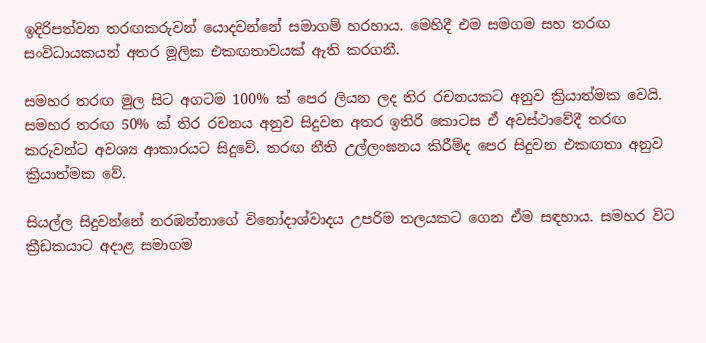ඉදිරිපත්වන තරඟකරුවන් යොදවන්නේ සමාගම් හරහාය. මෙහිදී එම සමගම සහ තරඟ සංවිධායකයන් අතර මූලික එකඟතාවයක් ඇති කරගනී.

සමහර තරඟ මුල සිට අගටම 100% ක් පෙර ලියන ලද තිර රචනයකට අනුව ක්‍රියාත්මක වෙයි. සමහර තරඟ 50% ක් තිර රචනය අනුව සිදුවන අතර ඉතිරි කොටස ඒ අවස්ථාවේදී තරඟ කරුවන්ට අවශ්‍ය ආකාරයට සිදුවේ. තරඟ නීති උල්ලංඝනය කිරීම්ද පෙර සිදුවන එකඟතා අනුව ක්‍රියාත්මක වේ.

සියල්ල සිදුවන්නේ නරඹන්නාගේ විනෝදාශ්වාදය උපරිම තලයකට ගෙන ඒම සඳහාය. සමහර විට ක්‍රීඩකයාට අදාළ සමාගම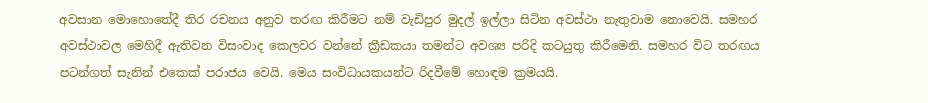අවසාන මොහොතේදී තිර රචනය අනුව තරඟ කිරීමට නම් වැඩිපුර මුදල් ඉල්ලා සිටින අවස්ථා නැතුවාම නොවෙයි. සමහර අවස්ථාවල මෙහිදී ඇතිවන විසංවාද කෙලවර වන්නේ ක්‍රීඩකයා තමන්ට අවශ්‍ය පරිදි කටයුතු කිරීමෙනි. සමහර විට තරඟය පටන්ගත් සැනින් එකෙක් පරාජය වෙයි. මෙය සංවිධායකයන්ට රිදවීමේ හොඳම ක්‍රමයයි.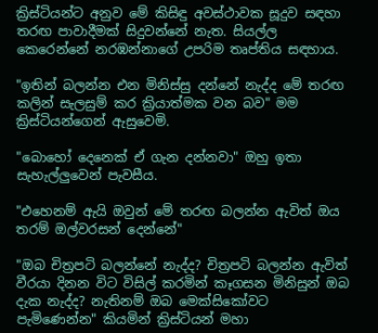ක්‍රිස්ටියන්ට අනුව මේ කිසිඳු අවස්ථාවක සූදුව සඳහා තරඟ පාවාදීමක් සිදුවන්නේ නැත. සියල්ල කෙරෙන්නේ නරඹන්නාගේ උපරිම තෘප්තිය සඳහාය.

"ඉතින් බලන්න එන මිනිස්සු දන්නේ නැද්ද මේ තරඟ කලින් සැලසුම් කර ක්‍රියාත්මක වන බව" මම ක්‍රිස්ටියන්ගෙන් ඇසුවෙමි.

"බොහෝ දෙනෙක් ඒ ගැන දන්නවා" ඔහු ඉතා සැහැල්ලුවෙන් පැවසීය.

"එහෙනම් ඇයි ඔවුන් මේ තරඟ බලන්න ඇවිත් ඔය තරම් ඔල්වරසන් දෙන්නේ"

"ඔබ චිත්‍රපටි බලන්නේ නැද්ද? චිත්‍රපටි බලන්න ඇවිත් වීරයා දිනන විට විසිල් කරමින් කෑගසන මිනිසුන් ඔබ දැක නැද්ද? නැතිනම් ඔබ මෙක්සිකෝවට පැමිණෙන්න" කියමින් ක්‍රිස්ටියන් මහා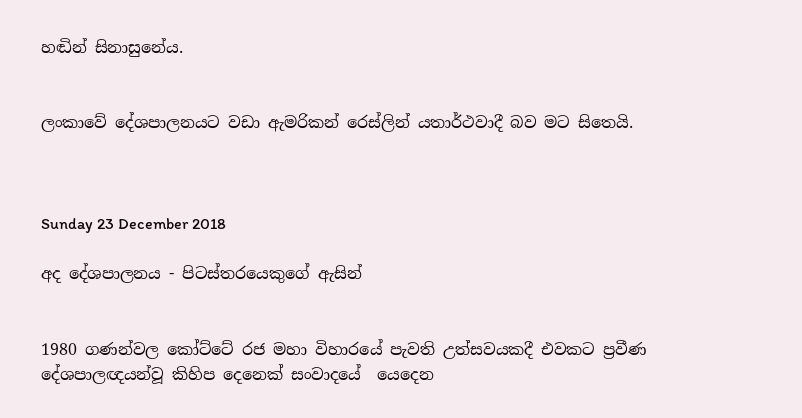හඬින් සිනාසුනේය.


ලංකාවේ දේශපාලනයට වඩා ඇමරිකන් රෙස්ලින් යතාර්ථවාදී බව මට සිතෙයි.



Sunday 23 December 2018

අද දේශපාලනය - පිටස්තරයෙකුගේ ඇසින්


1980 ගණන්වල කෝට්ටේ රජ මහා විහාරයේ පැවති උත්සවයකදී එවකට ප්‍රවීණ දේශපාලඥයන්වූ කිහිප දෙනෙක් සංවාදයේ  යෙදෙන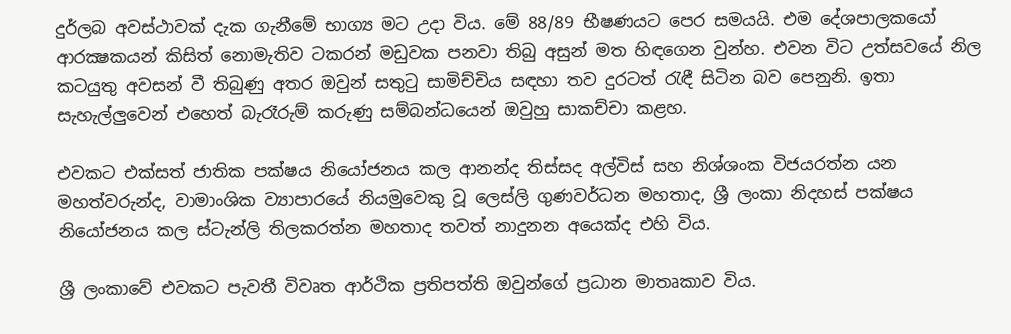දුර්ලබ අවස්ථාවක් දැක ගැනීමේ භාග්‍ය මට උදා විය. මේ 88/89 භීෂණයට පෙර සමයයි. එම දේශපාලකයෝ ආරක්‍ෂකයන් කිසිත් නොමැතිව ටකරන් මඩුවක පනවා තිබු අසුන් මත හිඳගෙන වුන්හ. එවන විට උත්සවයේ නිල කටයුතු අවසන් වී තිබුණු අතර ඔවුන් සතුටු සාමිච්චිය සඳහා තව දුරටත් රැඳී සිටින බව පෙනුනි. ඉතා සැහැල්ලුවෙන් එහෙත් බැරෑරුම් කරුණු සම්බන්ධයෙන් ඔවුහු සාකච්චා කළහ.

එවකට එක්සත් ජාතික පක්ෂය නියෝජනය කල ආනන්ද තිස්සද අල්විස් සහ නිශ්ශංක විජයරත්න යන මහත්වරුන්ද, වාමාංශික ව්‍යාපාරයේ නියමුවෙකු වූ ලෙස්ලි ගුණවර්ධන මහතාද, ශ්‍රී ලංකා නිදහස් පක්ෂය නියෝජනය කල ස්ටැන්ලි තිලකරත්න මහතාද තවත් නාදුනන අයෙක්ද එහි විය.

ශ්‍රී ලංකාවේ එවකට පැවතී විවෘත ආර්ථික ප්‍රතිපත්ති ඔවුන්ගේ ප්‍රධාන මාතෘකාව විය.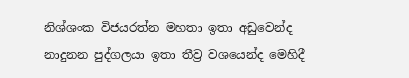නිශ්ශංක විජයරත්න මහතා ඉතා අඩුවෙන්ද නාදුනන පුද්ගලයා ඉතා තීව්‍ර වශයෙන්ද මෙහිදී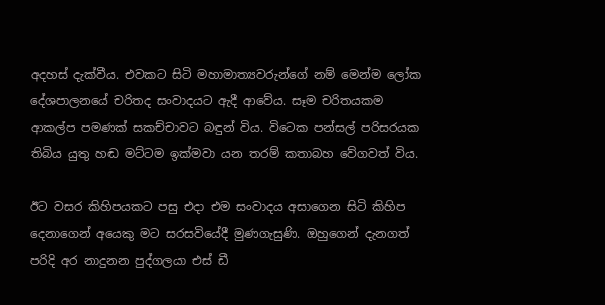අදහස් දැක්වීය. එවකට සිටි මහාමාත්‍යවරුන්ගේ නම් මෙන්ම ලෝක දේශපාලනයේ චරිතද සංවාදයට ඇදී ආවේය. සෑම චරිතයකම ආකල්ප පමණක් සකච්චාවට බඳුන් විය. විටෙක පන්සල් පරිසරයක තිබිය යුතු හඬ මට්ටම ඉක්මවා යන තරම් කතාබහ වේගවත් විය.

ඊට වසර කිහිපයකට පසු එදා එම සංවාදය අසාගෙන සිටි කිහිප දෙනාගෙන් අයෙකු මට සරසවියේදී මුණගැසුණි. ඔහුගෙන් දැනගත් පරිදි අර නාදුනන පුද්ගලයා එස් ඩී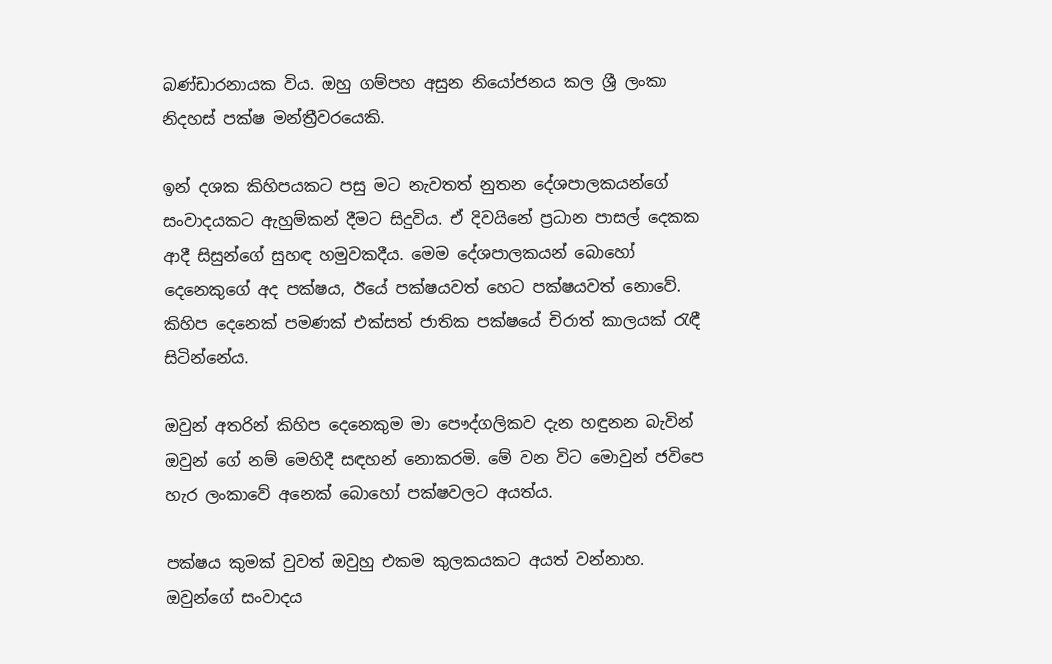බණ්ඩාරනායක විය. ඔහු ගම්පහ අසුන නියෝජනය කල ශ්‍රී ලංකා නිදහස් පක්ෂ මන්ත්‍රීවරයෙකි.

ඉන් දශක කිහිපයකට පසු මට නැවතත් නුතන දේශපාලකයන්ගේ සංවාදයකට ඇහුම්කන් දීමට සිදුවිය. ඒ දිවයිනේ ප්‍රධාන පාසල් දෙකක ආදී සිසුන්ගේ සුහඳ හමුවකදීය. මෙම දේශපාලකයන් බොහෝ දෙනෙකුගේ අද පක්ෂය, ඊයේ පක්ෂයවත් හෙට පක්ෂයවත් නොවේ. කිහිප දෙනෙක් පමණක් එක්සත් ජාතික පක්ෂයේ චිරාත් කාලයක් රැඳී සිටින්නේය.

ඔවුන් අතරින් කිහිප දෙනෙකුම මා පෞද්ගලිකව දැන හඳුනන බැවින් ඔවුන් ගේ නම් මෙහිදී සඳහන් නොකරමි. මේ වන විට මොවුන් ජවිපෙ හැර ලංකාවේ අනෙක් බොහෝ පක්ෂවලට අයත්ය.

පක්ෂය කුමක් වුවත් ඔවුහු එකම කුලකයකට අයත් වන්නාහ. ඔවුන්ගේ සංවාදය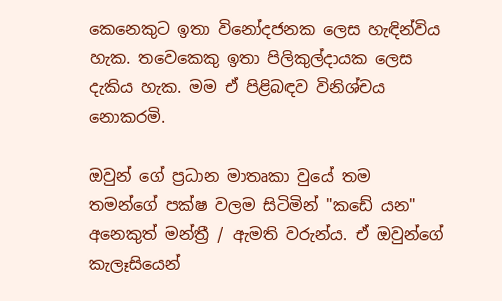කෙනෙකුට ඉතා විනෝදජනක ලෙස හැඳින්විය හැක. තවෙකෙකු ඉතා පිලිකුල්දායක ලෙස දැකිය හැක. මම ඒ පිළිබඳව විනිශ්චය නොකරමි.

ඔවුන් ගේ ප්‍රධාන මාතෘකා වුයේ තම තමන්ගේ පක්ෂ වලම සිටිමින් "කඩේ යන" අනෙකුත් මන්ත්‍රී / ඇමති වරුන්ය. ඒ ඔවුන්ගේ කැලෑසියෙන්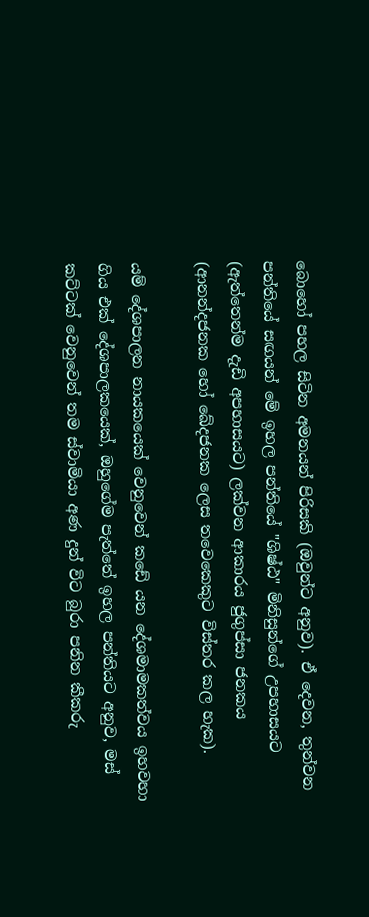බොහෝ පහල සිටින අමනයන් පිරිසකි (ඔවුන්ට අනුව). ඒ දෙවන, තුන්වන පන්තියේ සඟයන් මේ ඉහල පන්තියේ "ශිෂ්ඨ" මිනිසුන්ගේ උපහාසයට (ඇත්තෙන්ම දැඩි අපහාසයට) ලක්වන ආකාරය ජුගුප්සා ජනකය (ආනන්දජනක හෝ ඛේදජනක ලෙස තවෙකෙකුට විස්තර කල හැක).

යම් දේශපාලන නායකයෙක් වෙනුවෙන් කඩේ යන දේශමාමකත්වය ඉහවහා ගිය එක් දේශපාලකයෙක්, ඔහුගේම පැත්තේ ඉහල පන්තියට අනුව, මස් කට්ටක් වෙනුවෙන් තම ස්වාමියා අණ දුන් විට බුරා පනින කීකරු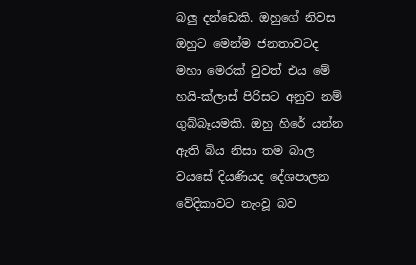බලු දන්ඩෙකි. ඔහුගේ නිවස ඔහුට මෙන්ම ජනතාවටද මහා මෙරක් වුවත් එය මේ හයි-ක්ලාස් පිරිසට අනුව නම් ගුබ්බෑයමකි. ඔහු හිරේ යන්න ඇති බිය නිසා තම බාල වයසේ දියණියද දේශපාලන වේදිකාවට නැංවූ බව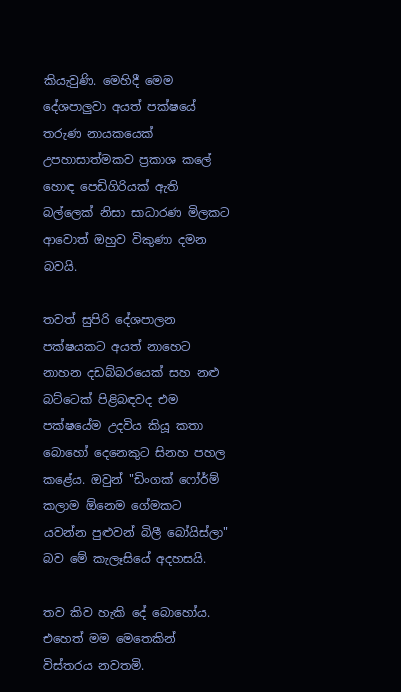කියැවුණි. මෙහිදී මෙම දේශපාලුවා අයත් පක්ෂයේ තරුණ නායකයෙක් උපහාසාත්මකව ප්‍රකාශ කලේ හොඳ පෙඩිගිරියක් ඇති බල්ලෙක් නිසා සාධාරණ මිලකට ආවොත් ඔහුව විකුණා දමන බවයි.

තවත් සුපිරි දේශපාලන පක්ෂයකට අයත් නාහෙට නාහන දඩබ්බරයෙක් සහ නළු බට්ටෙක් පිළිබඳවද එම පක්ෂයේම උදවිය කියූ කතා බොහෝ දෙනෙකුට සිනහ පහල කළේය. ඔවුන් "ඩිංගක් ෆෝර්ම් කලාම ඕනෙම ගේමකට යවන්න පුළුවන් බිලී බෝයිස්ලා" බව මේ කැලෑසියේ අදහසයි.

තව කිව හැකි දේ බොහෝය. එහෙත් මම මෙතෙකින් විස්තරය නවතමි.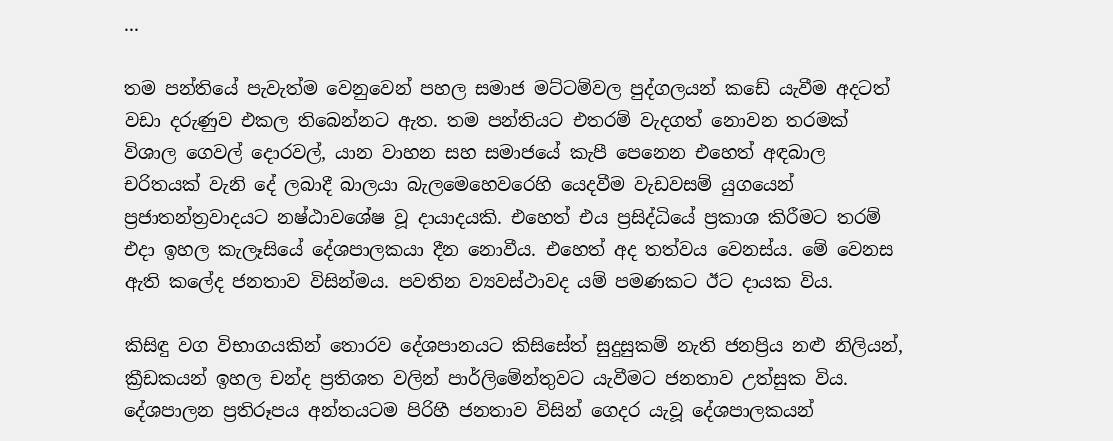...

තම පන්තියේ පැවැත්ම වෙනුවෙන් පහල සමාජ මට්ටම්වල පුද්ගලයන් කඩේ යැවීම අදටත් වඩා දරුණුව එකල තිබෙන්නට ඇත. තම පන්තියට එතරම් වැදගත් නොවන තරමක් විශාල ගෙවල් දොරවල්, යාන වාහන සහ සමාජයේ කැපී පෙනෙන එහෙත් අඳබාල චරිතයක් වැනි දේ ලබාදී බාලයා බැලමෙහෙවරෙහි යෙදවීම වැඩවසම් යුගයෙන් ප්‍රජාතන්ත්‍රවාදයට නෂ්ඨාවශේෂ වූ දායාදයකි. එහෙත් එය ප්‍රසිද්ධියේ ප්‍රකාශ කිරීමට තරම් එදා ඉහල කැලෑසියේ දේශපාලකයා දීන නොවීය. එහෙත් අද තත්වය වෙනස්ය. මේ වෙනස ඇති කලේද ජනතාව විසින්මය. පවතින ව්‍යවස්ථාවද යම් පමණකට ඊට දායක විය.

කිසිඳු වග විභාගයකින් තොරව දේශපානයට කිසිසේත් සුදුසුකම් නැති ජනප්‍රිය නළු නිලියන්, ක්‍රීඩකයන් ඉහල චන්ද ප්‍රතිශත වලින් පාර්ලිමේන්තුවට යැවීමට ජනතාව උත්සුක විය. දේශපාලන ප්‍රතිරූපය අන්තයටම පිරිහී ජනතාව විසින් ගෙදර යැවූ දේශපාලකයන්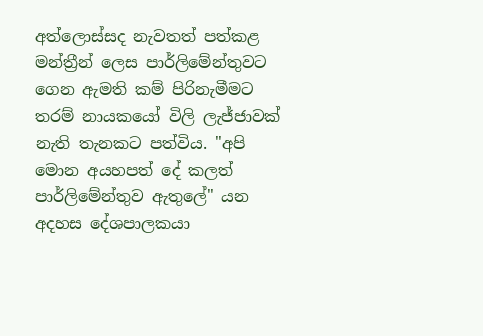අත්ලොස්සද නැවතත් පත්කළ මන්ත්‍රීන් ලෙස පාර්ලිමේන්තුවට ගෙන ඇමති කම් පිරිනැමීමට තරම් නායකයෝ විලි ලැජ්ජාවක් නැති තැනකට පත්විය. "අපි මොන අයහපත් දේ කලත් පාර්ලිමේන්තුව ඇතුලේ" යන අදහස දේශපාලකයා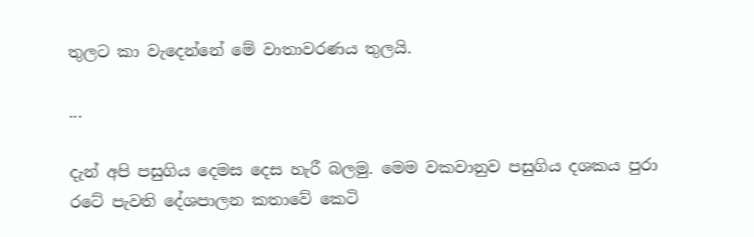තුලට කා වැදෙන්නේ මේ වාතාවරණය තුලයි.

...

දැන් අපි පසුගිය දෙමස දෙස හැරී බලමු. මෙම වකවානුව පසුගිය දශකය පුරා රටේ පැවති දේශපාලන කතාවේ කෙටි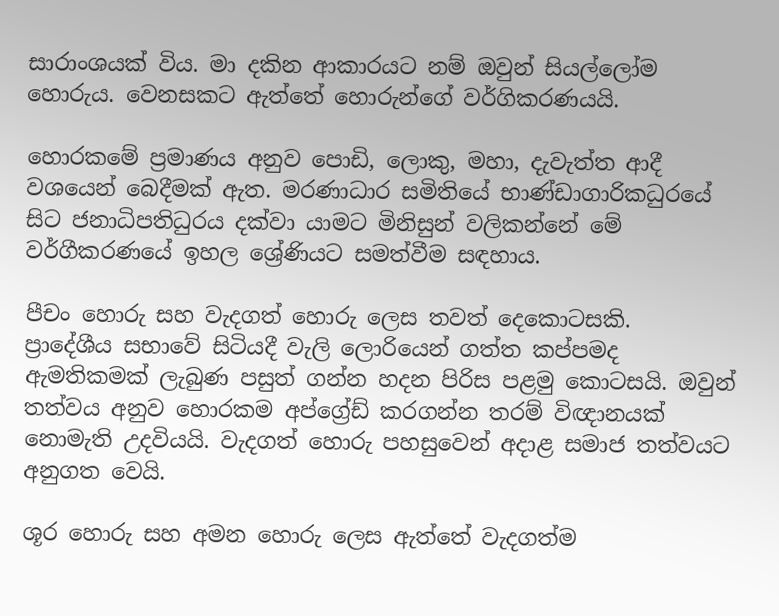සාරාංශයක් විය. මා දකින ආකාරයට නම් ඔවුන් සියල්ලෝම හොරුය. වෙනසකට ඇත්තේ හොරුන්ගේ වර්ගිකරණයයි.

හොරකමේ ප්‍රමාණය අනුව පොඩි, ලොකු, මහා, දැවැත්ත ආදී වශයෙන් බෙදීමක් ඇත. මරණාධාර සමිතියේ භාණ්ඩාගාරිකධුරයේ සිට ජනාධිපතිධුරය දක්වා යාමට මිනිසුන් වලිකන්නේ මේ වර්ගීකරණයේ ඉහල ශ්‍රේණියට සමත්වීම සඳහාය.

පීචං හොරු සහ වැදගත් හොරු ලෙස තවත් දෙකොටසකි.  ප්‍රාදේශීය සභාවේ සිටියදී වැලි ලොරියෙන් ගත්ත කප්පමද ඇමතිකමක් ලැබුණ පසුත් ගන්න හදන පිරිස පළමු කොටසයි. ඔවුන් තත්වය අනුව හොරකම අප්ග්‍රේඩ් කරගන්න තරම් විඥානයක් නොමැති උදවියයි. වැදගත් හොරු පහසුවෙන් අදාළ සමාජ තත්වයට අනුගත වෙයි.

ශූර හොරු සහ අමන හොරු ලෙස ඇත්තේ වැදගත්ම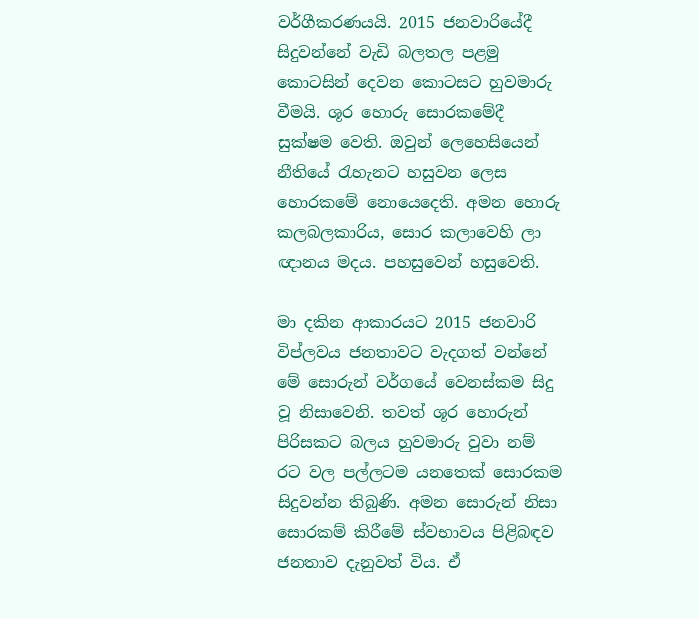වර්ගීකරණයයි. 2015 ජනවාරියේදී සිදුවන්නේ වැඩි බලතල පළමු කොටසින් දෙවන කොටසට හුවමාරු වීමයි. ශූර හොරු සොරකමේදී සුක්ෂම වෙති. ඔවුන් ලෙහෙසියෙන් නීතියේ රැහැනට හසුවන ලෙස හොරකමේ නොයෙදෙති. අමන හොරු කලබලකාරිය, සොර කලාවෙහි ලා ඥානය මදය. පහසුවෙන් හසුවෙති.

මා දකින ආකාරයට 2015 ජනවාරි විප්ලවය ජනතාවට වැදගත් වන්නේ මේ සොරුන් වර්ගයේ වෙනස්කම සිදු වූ නිසාවෙනි. තවත් ශූර හොරුන් පිරිසකට බලය හුවමාරු වුවා නම් රට වල පල්ලටම යනතෙක් සොරකම සිදුවන්න තිබුණි. අමන සොරුන් නිසා සොරකම් කිරීමේ ස්වභාවය පිළිබඳව ජනතාව දැනුවත් විය. ඒ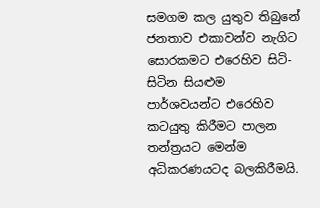සමගම කල යුතුව තිබුනේ ජනතාව එකාවන්ව නැගිට සොරකමට එරෙහිව සිටි-සිටින සියළුම පාර්ශවයන්ට එරෙහිව කටයුතු කිරීමට පාලන තන්ත්‍රයට මෙන්ම අධිකරණයටද බලකිරීමයි.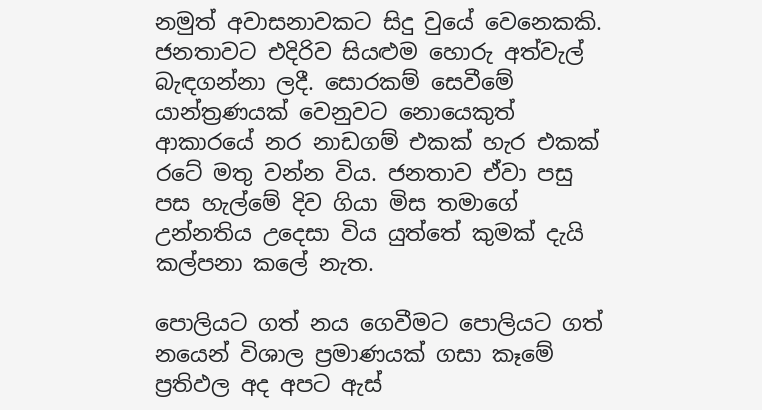නමුත් අවාසනාවකට සිදු වුයේ වෙනෙකකි. ජනතාවට එදිරිව සියළුම හොරු අත්වැල් බැඳගන්නා ලදී. සොරකම් සෙවීමේ යාන්ත්‍රණයක් වෙනුවට නොයෙකුත් ආකාරයේ නර නාඩගම් එකක් හැර එකක් රටේ මතු වන්න විය. ජනතාව ඒවා පසු පස හැල්මේ දිව ගියා මිස තමාගේ උන්නතිය උදෙසා විය යුත්තේ කුමක් දැයි කල්පනා කලේ නැත.

පොලියට ගත් නය ගෙවීමට පොලියට ගත් නයෙන් විශාල ප්‍රමාණයක් ගසා කෑමේ ප්‍රතිඵල අද අපට ඇස්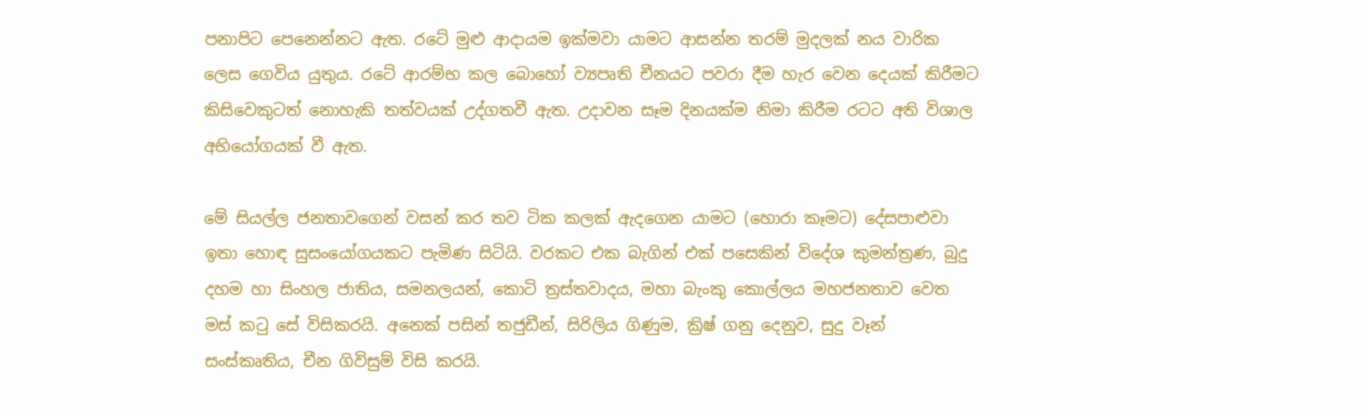පනාපිට පෙනෙන්නට ඇත. රටේ මුළු ආදායම ඉක්මවා යාමට ආසන්න තරම් මුදලක් නය වාරික ලෙස ගෙවිය යුතුය. රටේ ආරම්භ කල බොහෝ ව්‍යපෘති චීනයට පවරා දීම හැර වෙන දෙයක් කිරීමට කිසිවෙකුටත් නොහැකි තත්වයක් උද්ගතවී ඇත. උදාවන සෑම දිනයක්ම නිමා කිරීම රටට අති විශාල අභියෝගයක් වී ඇත.

මේ සියල්ල ජනතාවගෙන් වසන් කර තව ටික කලක් ඇදගෙන යාමට (හොරා කෑමට) දේසපාළුවා ඉතා හොඳ සුසංයෝගයකට පැමිණ සිටියි. වරකට එක බැගින් එක් පසෙකින් විදේශ කුමන්ත්‍රණ, බුදු දහම හා සිංහල ජාතිය, සමනලයන්, කොටි ත්‍රස්තවාදය, මහා බැංකු කොල්ලය මහජනතාව වෙත මස් කටු සේ විසිකරයි. අනෙක් පසින් තජුඩීන්, සිරිලිය ගිණුම, ක්‍රිෂ් ගනු දෙනුව, සුදු වෑන් සංස්කෘතිය, චීන ගිවිසුම් විසි කරයි.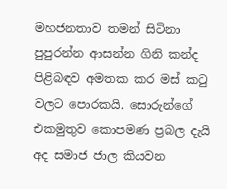මහජනතාව තමන් සිටිනා පුපුරන්න ආසන්න ගිනි කන්ද පිළිබඳව අමතක කර මස් කටු වලට පොරකයි. සොරුන්ගේ එකමුතුව කොපමණ ප්‍රබල දැයි අද සමාජ ජාල කියවන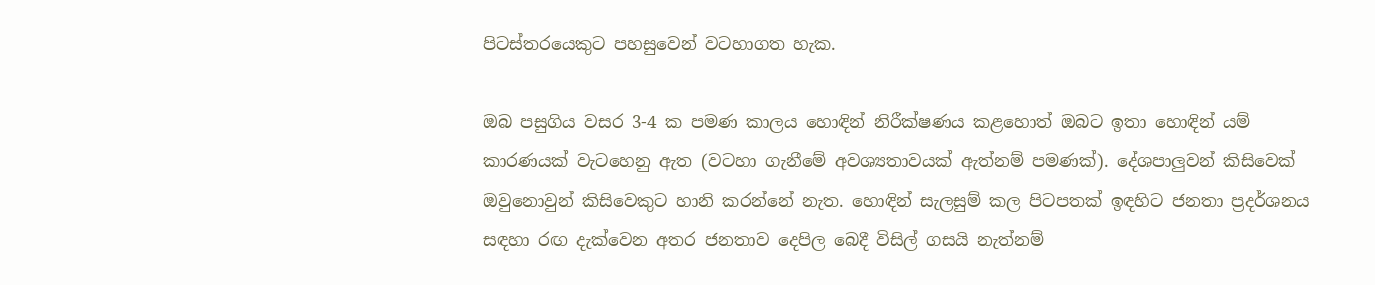පිටස්තරයෙකුට පහසුවෙන් වටහාගත හැක.

ඔබ පසුගිය වසර 3-4 ක පමණ කාලය හොඳින් නිරීක්ෂණය කළහොත් ඔබට ඉතා හොඳින් යම් කාරණයක් වැටහෙනු ඇත (වටහා ගැනීමේ අවශ්‍යතාවයක් ඇත්නම් පමණක්). දේශපාලුවන් කිසිවෙක් ඔවුනොවුන් කිසිවෙකුට හානි කරන්නේ නැත. හොඳින් සැලසුම් කල පිටපතක් ඉඳහිට ජනතා ප්‍රදර්ශනය සඳහා රඟ දැක්වෙන අතර ජනතාව දෙපිල බෙදී විසිල් ගසයි නැත්නම්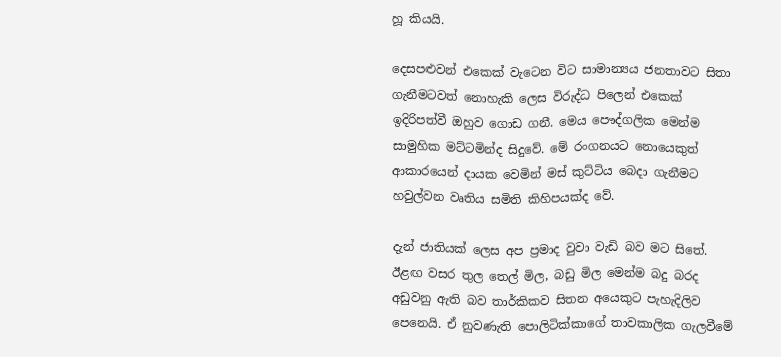හූ කියයි.

දෙසපළුවන් එකෙක් වැටෙන විට සාමාන්‍යය ජනතාවට සිතා ගැනීමටවත් නොහැකි ලෙස විරුද්ධ පිලෙන් එකෙක් ඉදිරිපත්වී ඔහුව ගොඩ ගනී. මෙය පෞද්ගලික මෙන්ම සාමුහික මට්ටමින්ද සිදුවේ. මේ රංගනයට නොයෙකුත් ආකාරයෙන් දායක වෙමින් මස් කුට්ටිය බෙදා ගැනීමට හවුල්වන වෘතිය සමිති කිහිපයක්ද වේ.

දැන් ජාතියක් ලෙස අප ප්‍රමාද වුවා වැඩි බව මට සිතේ. ඊළඟ වසර තුල තෙල් මිල, බඩු මිල මෙන්ම බදු බරද අඩුවනු ඇති බව තාර්කිකව සිතන අයෙකුට පැහැදිලිව පෙනෙයි. ඒ නුවණැති පොලිටික්කාගේ තාවකාලික ගැලවීමේ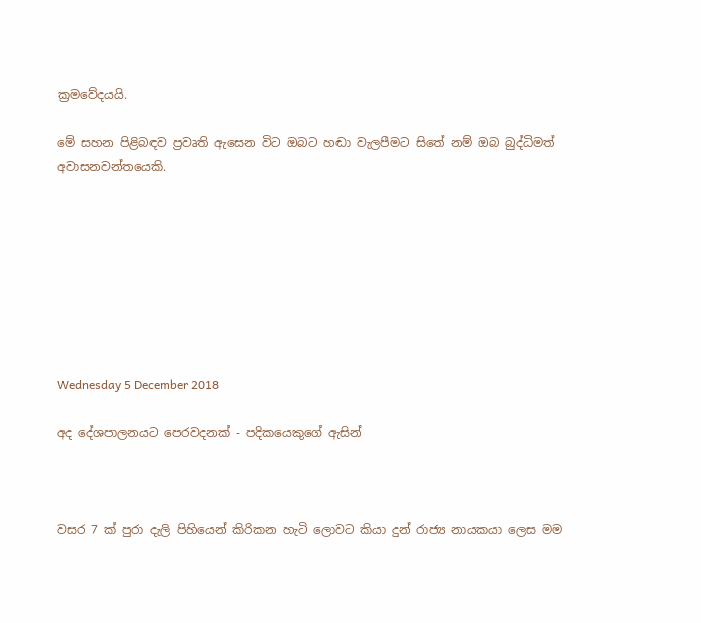ක්‍රමවේදයයි.

මේ සහන පිළිබඳව ප්‍රවෘති ඇසෙන විට ඔබට හඬා වැලපීමට සිතේ නම් ඔබ බුද්ධිමත් අවාසනවන්තයෙකි.








Wednesday 5 December 2018

අද දේශපාලනයට පෙරවදනක් - පදිකයෙකුගේ ඇසින්



වසර 7 ක් පුරා දැලි පිහියෙන් කිරිකන හැටි ලොවට කියා දුන් රාජ්‍ය නායකයා ලෙස මම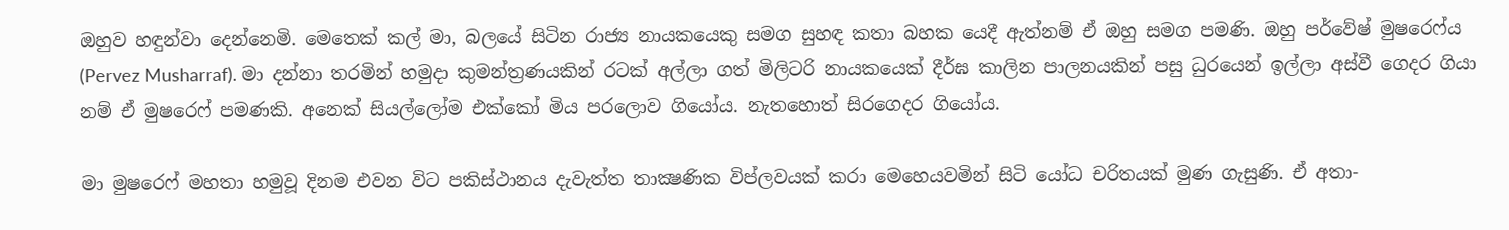ඔහුව හඳුන්වා දෙන්නෙමි. මෙතෙක් කල් මා, බලයේ සිටින රාජ්‍ය නායකයෙකු සමග සුහඳ කතා බහක යෙදී ඇත්නම් ඒ ඔහු සමග පමණි. ඔහු පර්වේෂ් මුෂරෙෆ්ය (Pervez Musharraf). මා දන්නා තරමින් හමුදා කුමන්ත්‍රණයකින් රටක් අල්ලා ගත් මිලිටරි නායකයෙක් දීර්ඝ කාලින පාලනයකින් පසු ධුරයෙන් ඉල්ලා අස්වී ගෙදර ගියා නම් ඒ මුෂරෙෆ් පමණකි. අනෙක් සියල්ලෝම එක්කෝ මිය පරලොව ගියෝය. නැතහොත් සිරගෙදර ගියෝය.

මා මුෂරෙෆ් මහතා හමුවූ දිනම එවන විට පකිස්ථානය දැවැත්ත තාක්‍ෂණික විප්ලවයක් කරා මෙහෙයවමින් සිටි යෝධ චරිතයක් මුණ ගැසුණි. ඒ අතා-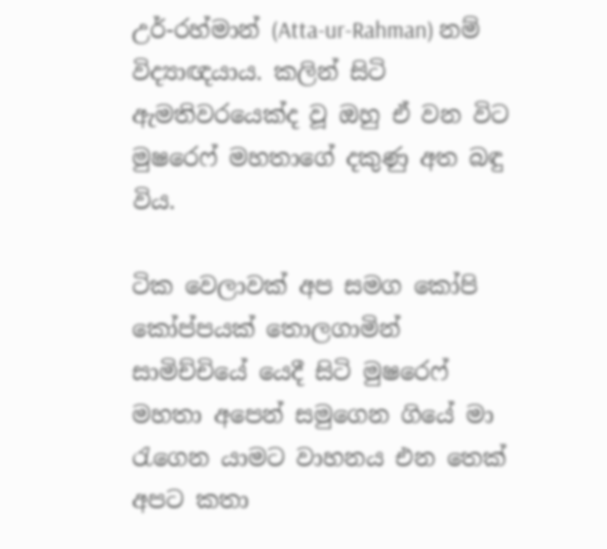උර්-රහ්මාන් (Atta-ur-Rahman) නම් විද්‍යාඥයාය. කලින් සිටි ඇමතිවරයෙක්ද වූ ඔහු ඒ වන විට මුෂරෙෆ් මහතාගේ දකුණු අත බඳු විය.

ටික වෙලාවක් අප සමග කෝපි කෝප්පයක් තොලගාමින් සාමිච්චියේ යෙදී සිටි මුෂරෙෆ් මහතා අපෙන් සමුගෙන ගියේ මා රැගෙන යාමට වාහනය එන තෙක් අපට කතා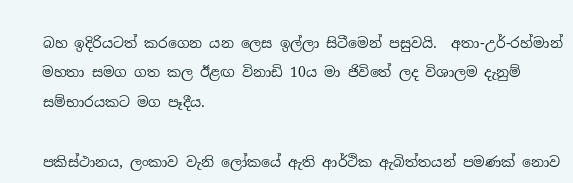බහ ඉදිරියටත් කරගෙන යන ලෙස ඉල්ලා සිටීමෙන් පසුවයි.  අතා-උර්-රහ්මාන් මහතා සමග ගත කල ඊළඟ විනාඩි 10ය මා ජිවිතේ ලද විශාලම දැනුම් සම්භාරයකට මග පෑදීය.

පකිස්ථානය, ලංකාව වැනි ලෝකයේ ඇති ආර්ථික ඇබිත්තයන් පමණක් නොව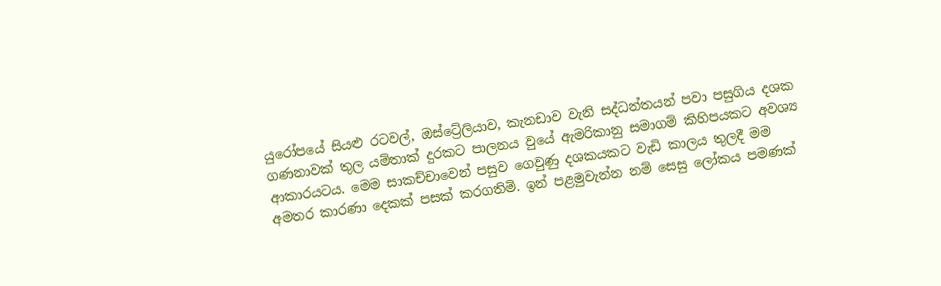යුරෝපයේ සියළු රටවල්, ඔස්ට්‍රේලියාව, කැනඩාව වැනි සද්ධන්තයන් පවා පසුගිය දශක ගණනාවක් තුල යම්තාක් දුරකට පාලනය වුයේ ඇමරිකානු සමාගම් කිහිපයකට අවශ්‍ය ආකාරයටය. මෙම සාකච්චාවෙන් පසුව ගෙවුණු දශකයකට වැඩි කාලය තුලදී මම අමතර කාරණා දෙකක් පසක් කරගතිමි. ඉන් පළමුවැන්න නම් සෙසු ලෝකය පමණක්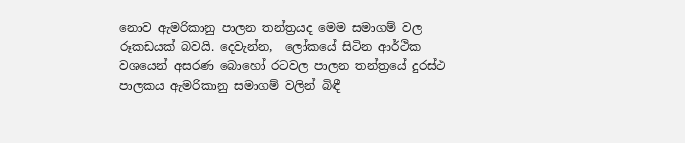නොව ඇමරිකානු පාලන තන්ත්‍රයද මෙම සමාගම් වල රූකඩයක් බවයි. දෙවැන්න,  ලෝකයේ සිටින ආර්ථික වශයෙන් අසරණ බොහෝ රටවල පාලන තන්ත්‍රයේ දුරස්ථ පාලකය ඇමරිකානු සමාගම් වලින් බිඳී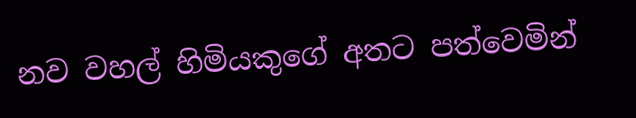නව වහල් හිමියකුගේ අතට පත්වෙමින්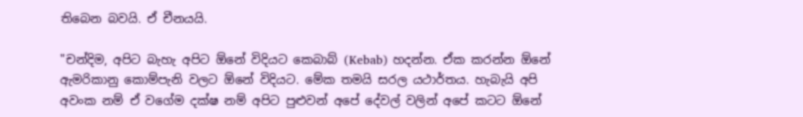තිබෙන බවයි. ඒ චීනයයි.

"චන්දිම, අපිට බැහැ අපිට ඕනේ විදියට කෙබාබ් (Kebab) හදන්න. ඒක කරන්න ඕනේ ඇමරිකානු කොම්පැනි වලට ඕනේ විදියට. මේක තමයි සරල යථාර්තය. හැබැයි අපි අවංක නම් ඒ වගේම දක්ෂ නම් අපිට පුළුවන් අපේ දේවල් වලින් අපේ කටට ඕනේ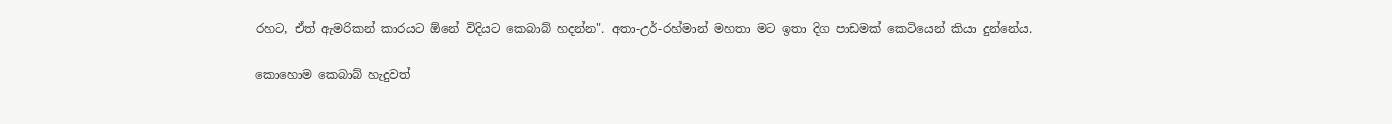රහට, ඒත් ඇමරිකන් කාරයට ඕනේ විදියට කෙබාබ් හදන්න". අතා-උර්-රහ්මාන් මහතා මට ඉතා දිග පාඩමක් කෙටියෙන් කියා දුන්නේය.

කොහොම කෙබාබ් හැදුවත්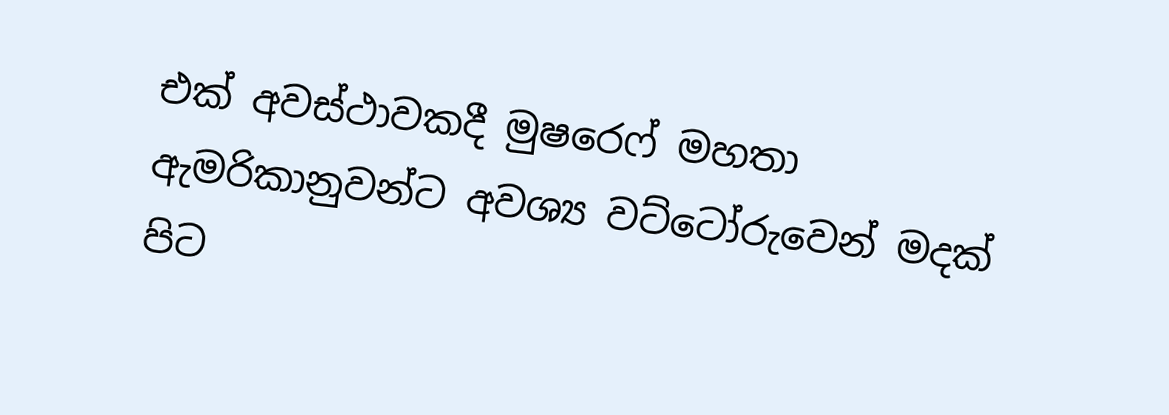එක් අවස්ථාවකදී මුෂරෙෆ් මහතා ඇමරිකානුවන්ට අවශ්‍ය වට්ටෝරුවෙන් මදක් පිට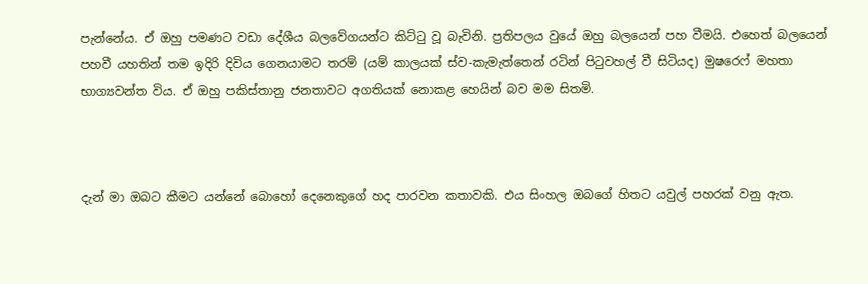පැන්නේය. ඒ ඔහු පමණට වඩා දේශීය බලවේගයන්ට කිට්ටු වූ බැවිනි. ප්‍රතිපලය වුයේ ඔහු බලයෙන් පහ වීමයි. එහෙත් බලයෙන් පහවී යහතින් තම ඉදිරි දිවිය ගෙනයාමට තරම් (යම් කාලයක් ස්ව-කැමැත්තෙන් රටින් පිටුවහල් වී සිටියද) මුෂරෙෆ් මහතා භාග්‍යවන්ත විය. ඒ ඔහු පකිස්තානු ජනතාවට අගතියක් නොකළ හෙයින් බව මම සිතමි.



දැන් මා ඔබට කීමට යන්නේ බොහෝ දෙනෙකුගේ හද පාරවන කතාවකි. එය සිංහල ඔබගේ හිතට යවුල් පහරක් වනු ඇත.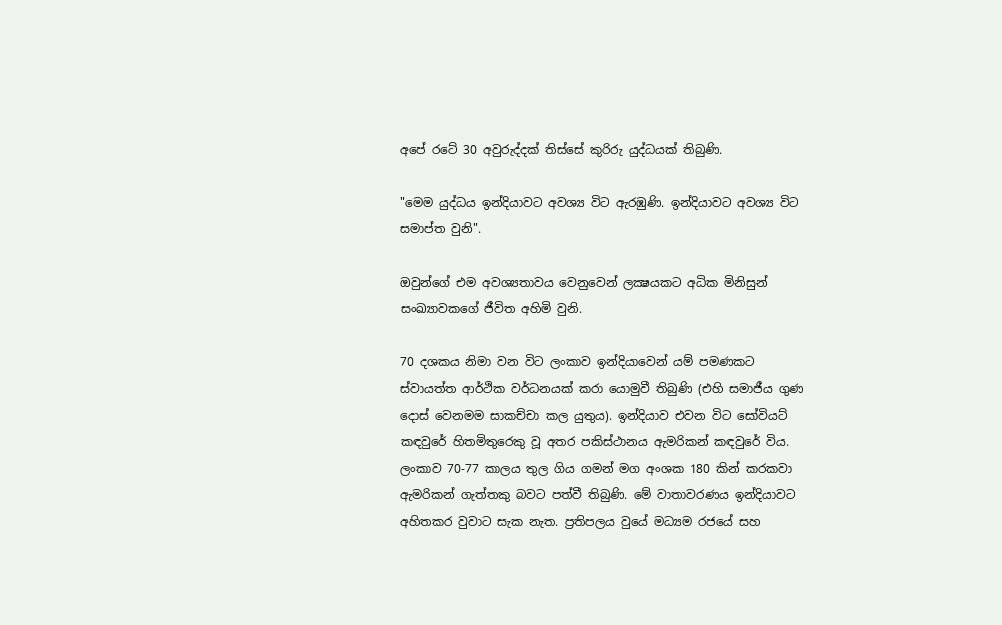අපේ රටේ 30 අවුරුද්දක් තිස්සේ කුරිරු යුද්ධයක් තිබුණි.

"මෙම යුද්ධය ඉන්දියාවට අවශ්‍ය විට ඇරඹුණි. ඉන්දියාවට අවශ්‍ය විට සමාප්ත වුනි".

ඔවුන්ගේ එම අවශ්‍යතාවය වෙනුවෙන් ලක්‍ෂයකට අධික මිනිසුන් සංඛ්‍යාවකගේ ජීවිත අහිමි වුනි.

70 දශකය නිමා වන විට ලංකාව ඉන්දියාවෙන් යම් පමණකට ස්වායත්ත ආර්ථික වර්ධනයක් කරා යොමුවී තිබුණි (එහි සමාජීය ගුණ දොස් වෙනමම සාකච්චා කල යුතුය). ඉන්දියාව එවන විට සෝවියට් කඳවුරේ හිතමිතුරෙකු වූ අතර පකිස්ථානය ඇමරිකන් කඳවුරේ විය. ලංකාව 70-77 කාලය තුල ගිය ගමන් මග අංශක 180 කින් කරකවා ඇමරිකන් ගැත්තකු බවට පත්වී තිබුණි. මේ වාතාවරණය ඉන්දියාවට අහිතකර වුවාට සැක නැත. ප්‍රතිපලය වුයේ මධ්‍යම රජයේ සහ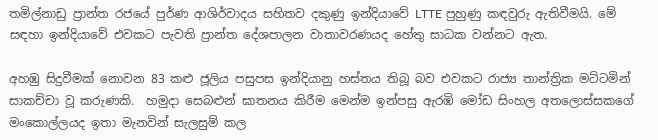තමිල්නාඩු ප්‍රාන්ත රජයේ පුර්ණ ආශිර්වාදය සහිතව දකුණු ඉන්දියාවේ LTTE පුහුණු කඳවුරු ඇතිවීමයි. මේ සඳහා ඉන්දියාවේ එවකට පැවති ප්‍රාන්ත දේශපාලන වාතාවරණයද හේතු සාධක වන්නට ඇත.

අහඹු සිදුවීමක් නොවන 83 කළු ජූලිය පසුපස ඉන්දියානු හස්තය තිබූ බව එවකට රාජ්‍ය තාන්ත්‍රික මට්ටමින් සාකච්චා වූ කරුණකි.  හමුදා සෙබළුන් ඝාතනය කිරීම මෙන්ම ඉන්පසු ඇරඹි මෝඩ සිංහල අතලොස්සකගේ මංකොල්ලයද ඉතා මැනවින් සැලසුම් කල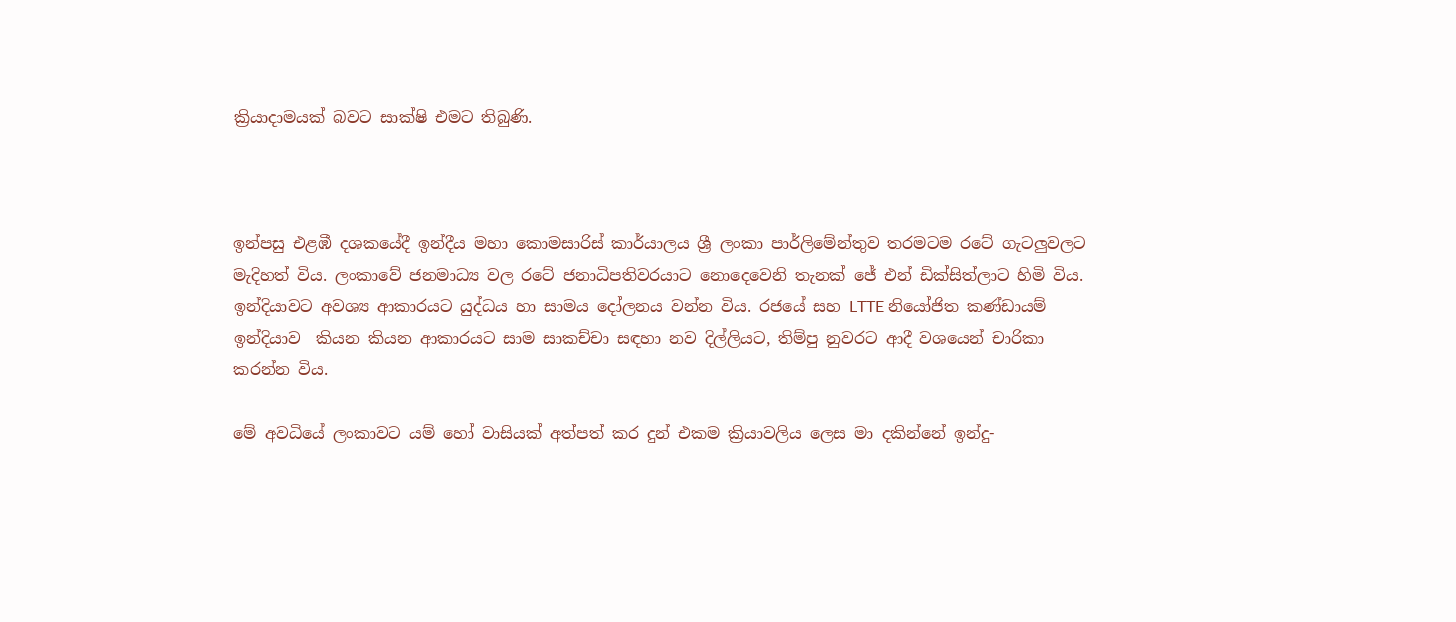ක්‍රියාදාමයක් බවට සාක්ෂි එමට තිබුණි.



ඉන්පසු එළඹී දශකයේදී ඉන්දීය මහා කොමසාරිස් කාර්යාලය ශ්‍රී ලංකා පාර්ලිමේන්තුව තරමටම රටේ ගැටලුවලට මැදිහත් විය. ලංකාවේ ජනමාධ්‍ය වල රටේ ජනාධිපතිවරයාට නොදෙවෙනි තැනක් ජේ එන් ඩික්සිත්ලාට හිමි විය. ඉන්දියාවට අවශ්‍ය ආකාරයට යුද්ධය හා සාමය දෝලනය වන්න විය. රජයේ සහ LTTE නියෝජිත කණ්ඩායම් ඉන්දියාව  කියන කියන ආකාරයට සාම සාකච්චා සඳහා නව දිල්ලියට, තිම්පු නුවරට ආදී වශයෙන් චාරිකා කරන්න විය.

මේ අවධියේ ලංකාවට යම් හෝ වාසියක් අත්පත් කර දුන් එකම ක්‍රියාවලිය ලෙස මා දකින්නේ ඉන්දු-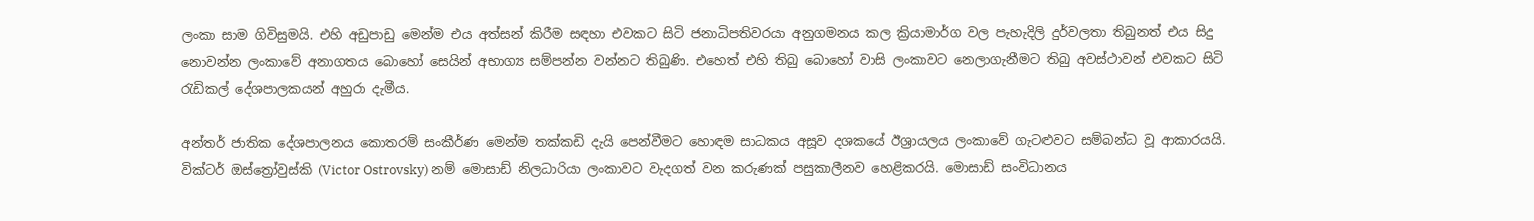ලංකා සාම ගිවිසුමයි. එහි අඩුපාඩු මෙන්ම එය අත්සන් කිරීම සඳහා එවකට සිටි ජනාධිපතිවරයා අනුගමනය කල ක්‍රියාමාර්ග වල පැහැදිලි දුර්වලතා තිබුනත් එය සිදු නොවන්න ලංකාවේ අනාගතය බොහෝ සෙයින් අභාග්‍ය සම්පන්න වන්නට තිබුණි. එහෙත් එහි තිබු බොහෝ වාසි ලංකාවට නෙලාගැනීමට තිබු අවස්ථාවන් එවකට සිටි රැඩිකල් දේශපාලකයන් අහුරා දැමීය.

අන්තර් ජාතික දේශපාලනය කොතරම් සංකීර්ණ මෙන්ම තක්කඩි දැයි පෙන්වීමට හොඳම සාධකය අසූව දශකයේ ඊශ්‍රායලය ලංකාවේ ගැටළුවට සම්බන්ධ වූ ආකාරයයි. වික්ටර් ඔස්ත්‍රෝවුස්කි (Victor Ostrovsky) නම් මොසාඩ් නිලධාරියා ලංකාවට වැදගත් වන කරුණක් පසුකාලීනව හෙළිකරයි. මොසාඩ් සංවිධානය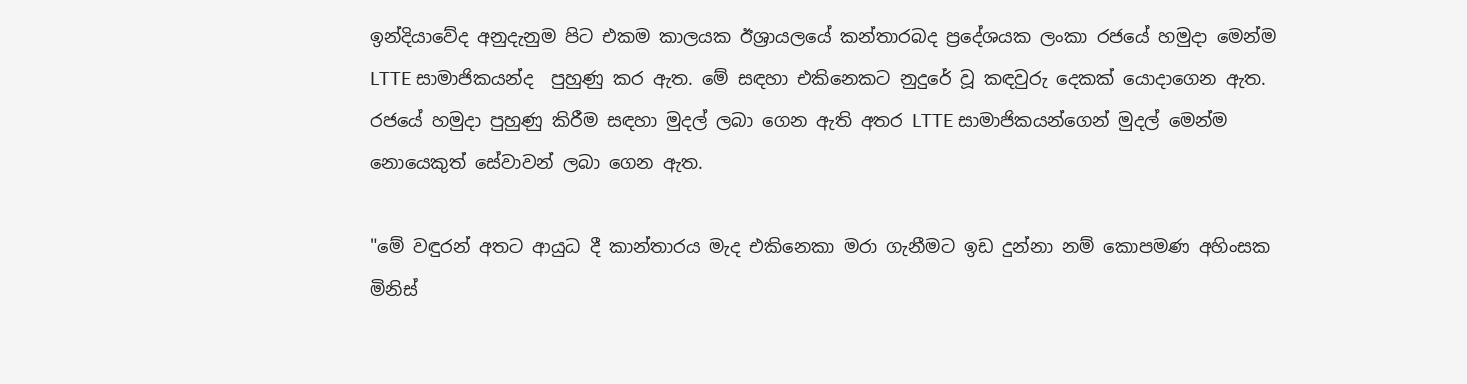ඉන්දියාවේද අනුදැනුම පිට එකම කාලයක ඊශ්‍රායලයේ කන්තාරබද ප්‍රදේශයක ලංකා රජයේ හමුදා මෙන්ම LTTE සාමාජිකයන්ද  පුහුණු කර ඇත. මේ සඳහා එකිනෙකට නුදුරේ වූ කඳවුරු දෙකක් යොදාගෙන ඇත. රජයේ හමුදා පුහුණු කිරීම සඳහා මුදල් ලබා ගෙන ඇති අතර LTTE සාමාජිකයන්ගෙන් මුදල් මෙන්ම නොයෙකුත් සේවාවන් ලබා ගෙන ඇත.

"මේ වඳුරන් අතට ආයුධ දී කාන්තාරය මැද එකිනෙකා මරා ගැනීමට ඉඩ දුන්නා නම් කොපමණ අහිංසක මිනිස්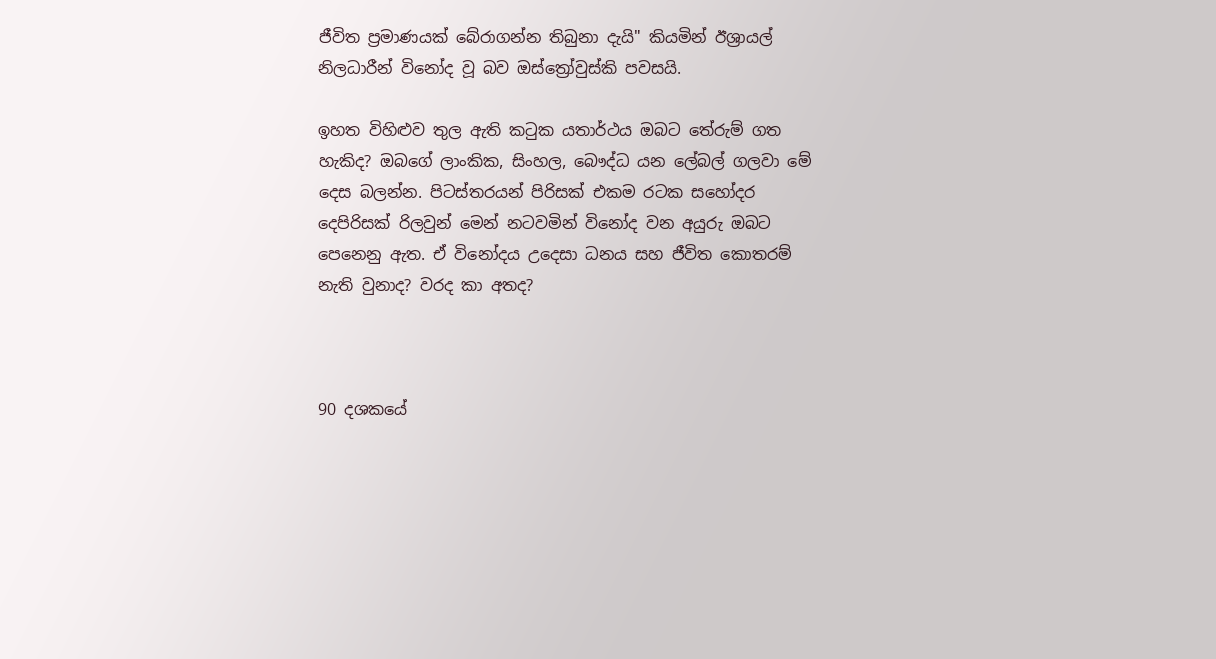ජීවිත ප්‍රමාණයක් බේරාගන්න තිබුනා දැයි" කියමින් ඊශ්‍රායල් නිලධාරීන් විනෝද වූ බව ඔස්ත්‍රෝවුස්කි පවසයි.

ඉහත විහිළුව තුල ඇති කටුක යතාර්ථය ඔබට තේරුම් ගත හැකිද? ඔබගේ ලාංකික, සිංහල, බෞද්ධ යන ලේබල් ගලවා මේ දෙස බලන්න. පිටස්තරයන් පිරිසක් එකම රටක සහෝදර දෙපිරිසක් රිලවුන් මෙන් නටවමින් විනෝද වන අයුරු ඔබට පෙනෙනු ඇත. ඒ විනෝදය උදෙසා ධනය සහ ජීවිත කොතරම් නැති වුනාද? වරද කා අතද?



90 දශකයේ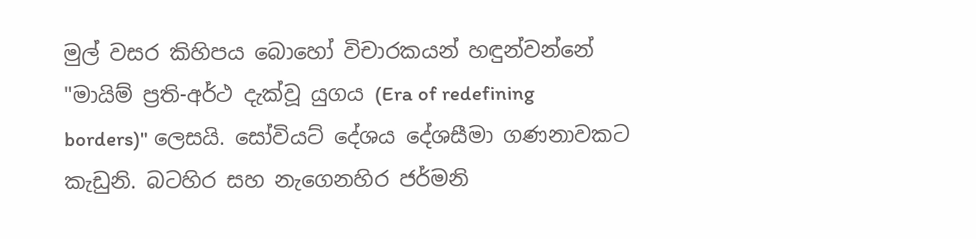මුල් වසර කිහිපය බොහෝ විචාරකයන් හඳුන්වන්නේ "මායිම් ප්‍රති-අර්ථ දැක්වූ යුගය (Era of redefining borders)" ලෙසයි. සෝවියට් දේශය දේශසීමා ගණනාවකට කැඩුනි. බටහිර සහ නැගෙනහිර ජර්මනි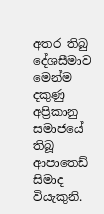අතර තිබු දේශසීමාව මෙන්ම දකුණු අප්‍රිකානු සමාජයේ තිබූ ආපාතෙඩ් සිමාද වියැකුනි.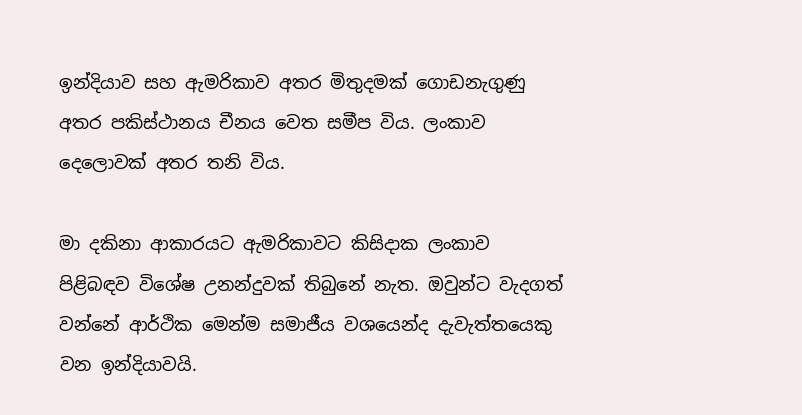ඉන්දියාව සහ ඇමරිකාව අතර මිතුදමක් ගොඩනැගුණු අතර පකිස්ථානය චීනය වෙත සමීප විය. ලංකාව දෙලොවක් අතර තනි විය.

මා දකිනා ආකාරයට ඇමරිකාවට කිසිදාක ලංකාව පිළිබඳව විශේෂ උනන්දුවක් තිබුනේ නැත. ඔවුන්ට වැදගත් වන්නේ ආර්ථික මෙන්ම සමාජීය වශයෙන්ද දැවැත්තයෙකු වන ඉන්දියාවයි.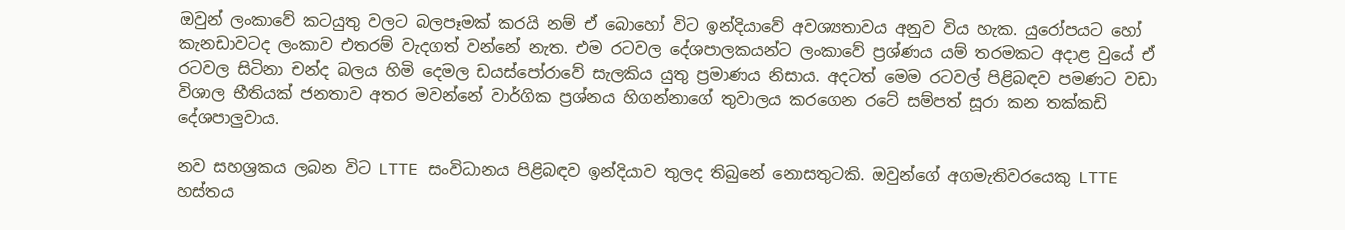ඔවුන් ලංකාවේ කටයුතු වලට බලපෑමක් කරයි නම් ඒ බොහෝ විට ඉන්දියාවේ අවශ්‍යතාවය අනුව විය හැක. යුරෝපයට හෝ කැනඩාවටද ලංකාව එතරම් වැදගත් වන්නේ නැත. එම රටවල දේශපාලකයන්ට ලංකාවේ ප්‍රශ්ණය යම් තරමකට අදාළ වුයේ ඒ රටවල සිටිනා චන්ද බලය හිමි දෙමල ඩයස්පෝරාවේ සැලකිය යුතු ප්‍රමාණය නිසාය. අදටත් මෙම රටවල් පිළිබඳව පමණට වඩා විශාල භීතියක් ජනතාව අතර මවන්නේ වාර්ගික ප්‍රශ්නය හිගන්නාගේ තුවාලය කරගෙන රටේ සම්පත් සූරා කන තක්කඩි දේශපාලුවාය.

නව සහශ්‍රකය ලබන විට LTTE සංවිධානය පිළිබඳව ඉන්දියාව තුලද තිබුනේ නොසතුටකි. ඔවුන්ගේ අගමැතිවරයෙකු LTTE හස්තය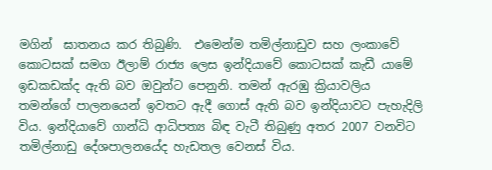මගින්  ඝාතනය කර තිබුණි.  එමෙන්ම තමිල්නාඩුව සහ ලංකාවේ කොටසක් සමග ඊලාම් රාජ්‍ය ලෙස ඉන්දියාවේ කොටසක් කැඩී යාමේ ඉඩකඩක්ද ඇති බව ඔවුන්ට පෙනුනි. තමන් ඇරඹු ක්‍රියාවලිය තමන්ගේ පාලනයෙන් ඉවතට ඇදී ගොස් ඇති බව ඉන්දියාවට පැහැදිලි විය. ඉන්දියාවේ ගාන්ධි ආධිපත්‍ය බිඳ වැටී තිබුණු අතර 2007 වනවිට තමිල්නාඩු දේශපාලනයේද හැඩතල වෙනස් විය.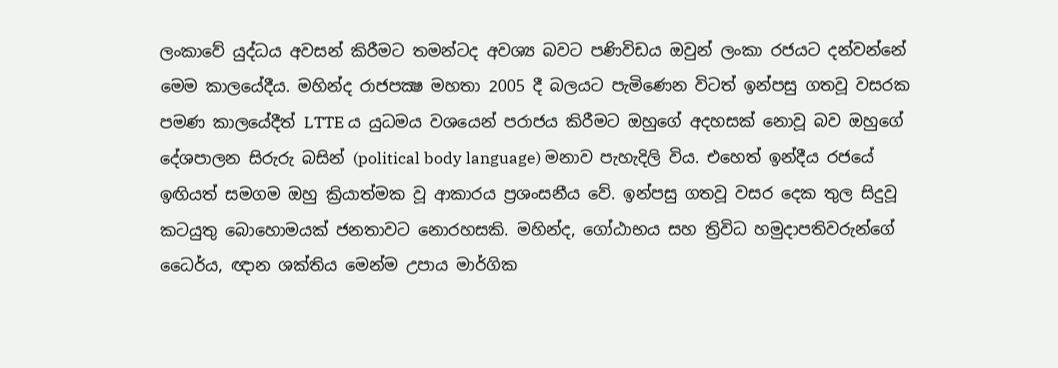ලංකාවේ යුද්ධය අවසන් කිරීමට තමන්ටද අවශ්‍ය බවට පණිවිඩය ඔවුන් ලංකා රජයට දන්වන්නේ මෙම කාලයේදීය. මහින්ද රාජපක්‍ෂ මහතා 2005 දී බලයට පැමිණෙන විටත් ඉන්පසු ගතවූ වසරක පමණ කාලයේදීත් LTTE ය යුධමය වශයෙන් පරාජය කිරීමට ඔහුගේ අදහසක් නොවූ බව ඔහුගේ දේශපාලන සිරුරු බසින් (political body language) මනාව පැහැදිලි විය. එහෙත් ඉන්දීය රජයේ ඉඟියත් සමගම ඔහු ක්‍රියාත්මක වූ ආකාරය ප්‍රශංසනීය වේ. ඉන්පසු ගතවූ වසර දෙක තුල සිදුවූ කටයුතු බොහොමයක් ජනතාවට නොරහසකි. මහින්ද, ගෝඨාභය සහ ත්‍රිවිධ හමුදාපතිවරුන්ගේ ධෛර්ය, ඥාන ශක්තිය මෙන්ම උපාය මාර්ගික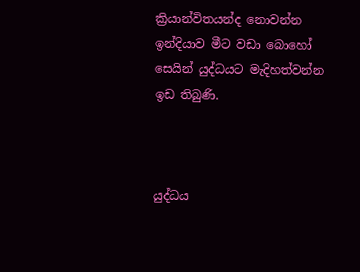ක්‍රියාන්විතයන්ද නොවන්න ඉන්දියාව මීට වඩා බොහෝ සෙයින් යුද්ධයට මැදිහත්වන්න ඉඩ තිබුණි.



යුද්ධය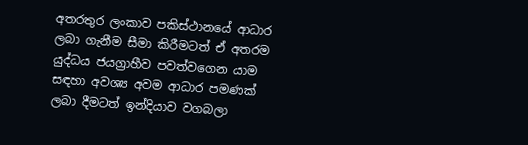අතරතුර ලංකාව පකිස්ථානයේ ආධාර ලබා ගැනීම සීමා කිරීමටත් ඒ අතරම යුද්ධය ජයග්‍රාහීව පවත්වගෙන යාම  සඳහා අවශ්‍ය අවම ආධාර පමණක් ලබා දීමටත් ඉන්දියාව වගබලා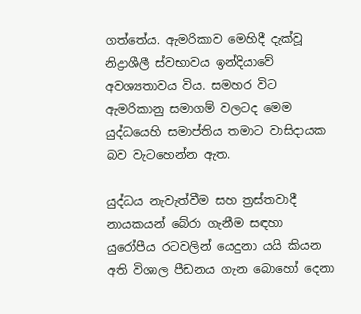ගත්තේය. ඇමරිකාව මෙහිදී දැක්වූ නිද්‍රාශීලී ස්වභාවය ඉන්දියාවේ අවශ්‍යතාවය විය. සමහර විට ඇමරිකානු සමාගම් වලටද මෙම යුද්ධයෙහි සමාප්තිය තමාට වාසිදායක බව වැටහෙන්න ඇත.

යුද්ධය නැවැත්වීම සහ ත්‍රස්තවාදී නායකයන් බේරා ගැනීම සඳහා යුරෝපීය රටවලින් යෙදුනා යයි කියන අති විශාල පීඩනය ගැන බොහෝ දෙනා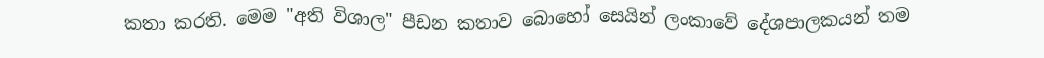කතා කරති. මෙම "අති විශාල" පීඩන කතාව බොහෝ සෙයින් ලංකාවේ දේශපාලකයන් තම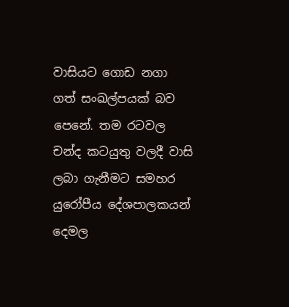වාසියට ගොඩ නගා ගත් සංඛල්පයක් බව පෙනේ. තම රටවල චන්ද කටයුතු වලදී වාසි ලබා ගැනීමට සමහර යුරෝපීය දේශපාලකයන් දෙමල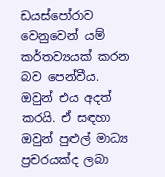ඩයස්පෝරාව වෙනුවෙන් යම් කර්තව්‍යයක් කරන බව පෙන්වීය. ඔවුන් එය අදත් කරයි. ඒ සඳහා ඔවුන් පුළුල් මාධ්‍ය ප්‍රචරයක්ද ලබා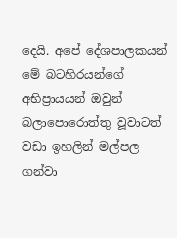දෙයි. අපේ දේශපාලකයන් මේ බටහිරයන්ගේ අභිප්‍රායයන් ඔවුන් බලාපොරොත්තු වූවාටත් වඩා ඉහලින් මල්පල ගන්වා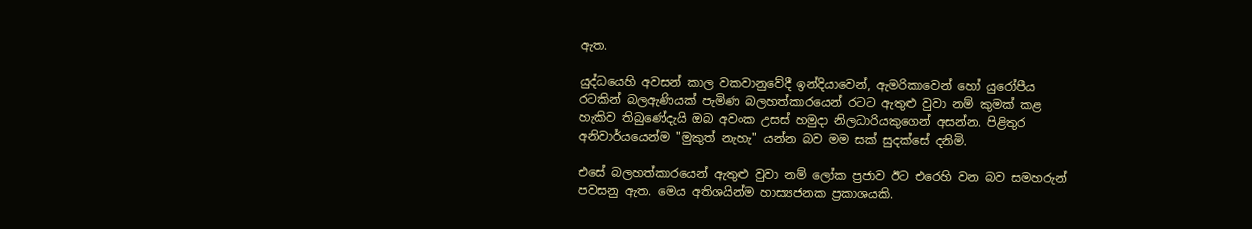ඇත.

යුද්ධයෙහි අවසන් කාල වකවානුවේදී ඉන්දියාවෙන්, ඇමරිකාවෙන් හෝ යුරෝපීය රටකින් බලඇණියක් පැමිණ බලහත්කාරයෙන් රටට ඇතුළු වුවා නම් කුමක් කළ හැකිව තිබුණේදැයි ඔබ අවංක උසස් හමුදා නිලධාරියකුගෙන් අසන්න. පිළිතුර අනිවාර්යයෙන්ම "මුකුත් නැහැ" යන්න බව මම සක් සුදක්සේ දනිමි.

එසේ බලහත්කාරයෙන් ඇතුළු වුවා නම් ලෝක ප්‍රජාව ඊට එරෙහි වන බව සමහරුන් පවසනු ඇත. මෙය අතිශයින්ම හාස්‍යජනක ප්‍රකාශයකි.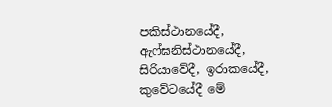පකිස්ථානයේදී, ඇෆ්ඝනිස්ථානයේදී, සිරියාවේදී, ඉරාකයේදී, කුවේටයේදී මේ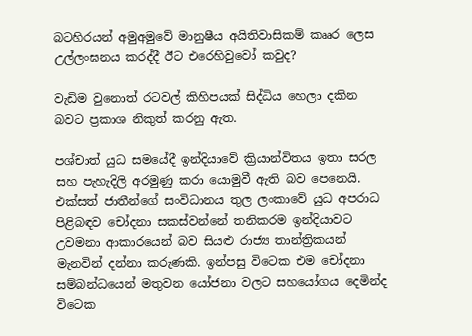බටහිරයන් අමුඅමුවේ මානුෂීය අයිතිවාසිකම් කෲර ලෙස උල්ලංඝනය කරද්දී ඊට එරෙහිවුවෝ කවුද?

වැඩිම වුනොත් රටවල් කිහිපයක් සිද්ධිය හෙලා දකින බවට ප්‍රකාශ නිකුත් කරනු ඇත.

පශ්චාත් යුධ සමයේදී ඉන්දියාවේ ක්‍රියාන්විතය ඉතා සරල සහ පැහැදිලි අරමුණු කරා යොමුවී ඇති බව පෙනෙයි. එක්සත් ජාතීන්ගේ සංවිධානය තුල ලංකාවේ යුධ අපරාධ පිළිබඳව චෝදනා සකස්වන්නේ තනිකරම ඉන්දියාවට උවමනා ආකාරයෙන් බව සියළු රාජ්‍ය තාන්ත්‍රිකයන් මැනවින් දන්නා කරුණකි. ඉන්පසු විටෙක එම චෝදනා සම්බන්ධයෙන් මතුවන යෝජනා වලට සහයෝගය දෙමින්ද විටෙක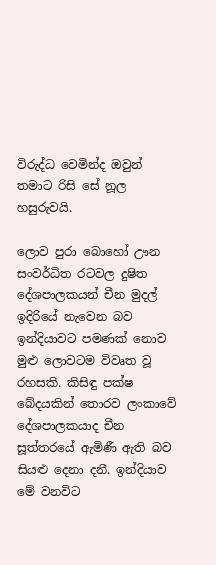විරුද්ධ වෙමින්ද ඔවුන් තමාට රිසි සේ නූල හසුරුවයි.

ලොව පුරා බොහෝ ඌන සංවර්ධිත රටවල දුෂිත දේශපාලකයන් චීන මුදල් ඉදිරියේ නැවෙන බව ඉන්දියාවට පමණක් නොව මුළු ලොවටම විවෘත වූ රහසකි. කිසිඳු පක්ෂ බේදයකින් තොරව ලංකාවේ දේශපාලකයාද චීන සූත්තරයේ ඇමිණී ඇති බව සියළු දෙනා දනී. ඉන්දියාව මේ වනවිට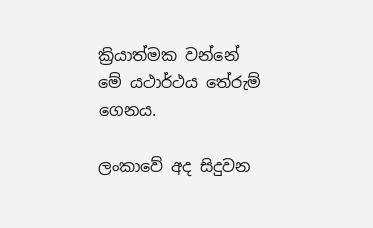ක්‍රියාත්මක වන්නේ මේ යථාර්ථය තේරුම් ගෙනය.

ලංකාවේ අද සිදුවන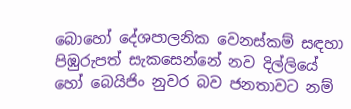බොහෝ දේශපාලනික වෙනස්කම් සඳහා පිඹුරුපත් සැකසෙන්නේ නව දිල්ලියේ හෝ බෙයිජිං නුවර බව ජනතාවට නම්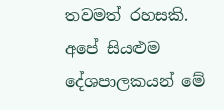තවමත් රහසකි. අපේ සියළුම දේශපාලකයන් මේ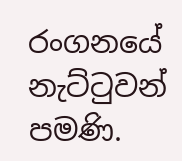රංගනයේ නැට්ටුවන් පමණි.